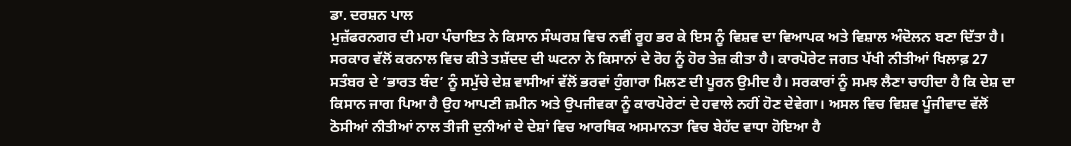ਡਾ. ਦਰਸ਼ਨ ਪਾਲ
ਮੁਜ਼ੱਫਰਨਗਰ ਦੀ ਮਹਾ ਪੰਚਾਇਤ ਨੇ ਕਿਸਾਨ ਸੰਘਰਸ਼ ਵਿਚ ਨਵੀਂ ਰੂਹ ਭਰ ਕੇ ਇਸ ਨੂੰ ਵਿਸ਼ਵ ਦਾ ਵਿਆਪਕ ਅਤੇ ਵਿਸ਼ਾਲ ਅੰਦੋਲਨ ਬਣਾ ਦਿੱਤਾ ਹੈ। ਸਰਕਾਰ ਵੱਲੋਂ ਕਰਨਾਲ ਵਿਚ ਕੀਤੇ ਤਸ਼ੱਦਦ ਦੀ ਘਟਨਾ ਨੇ ਕਿਸਾਨਾਂ ਦੇ ਰੋਹ ਨੂੰ ਹੋਰ ਤੇਜ਼ ਕੀਤਾ ਹੈ। ਕਾਰਪੋਰੇਟ ਜਗਤ ਪੱਖੀ ਨੀਤੀਆਂ ਖਿਲਾਫ਼ 27 ਸਤੰਬਰ ਦੇ ‘ਭਾਰਤ ਬੰਦ’ ਨੂੰ ਸਮੁੱਚੇ ਦੇਸ਼ ਵਾਸੀਆਂ ਵੱਲੋਂ ਭਰਵਾਂ ਹੁੰਗਾਰਾ ਮਿਲਣ ਦੀ ਪੂਰਨ ਉਮੀਦ ਹੈ। ਸਰਕਾਰਾਂ ਨੂੰ ਸਮਝ ਲੈਣਾ ਚਾਹੀਦਾ ਹੈ ਕਿ ਦੇਸ਼ ਦਾ ਕਿਸਾਨ ਜਾਗ ਪਿਆ ਹੈ ਉਹ ਆਪਣੀ ਜ਼ਮੀਨ ਅਤੇ ਉਪਜੀਵਕਾ ਨੂੰ ਕਾਰਪੋਰੇਟਾਂ ਦੇ ਹਵਾਲੇ ਨਹੀਂ ਹੋਣ ਦੇਵੇਗਾ। ਅਸਲ ਵਿਚ ਵਿਸ਼ਵ ਪੂੰਜੀਵਾਦ ਵੱਲੋਂ ਠੋਸੀਆਂ ਨੀਤੀਆਂ ਨਾਲ ਤੀਜੀ ਦੁਨੀਆਂ ਦੇ ਦੇਸ਼ਾਂ ਵਿਚ ਆਰਥਿਕ ਅਸਮਾਨਤਾ ਵਿਚ ਬੇਹੱਦ ਵਾਧਾ ਹੋਇਆ ਹੈ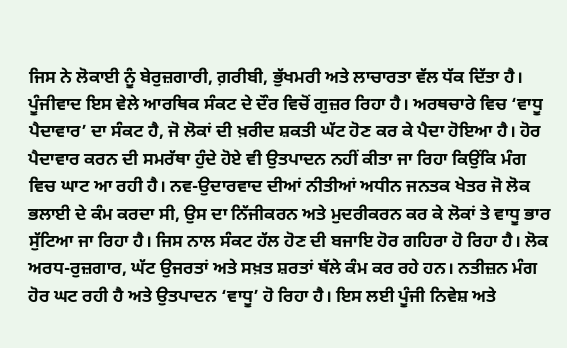ਜਿਸ ਨੇ ਲੋਕਾਈ ਨੂੰ ਬੇਰੁਜ਼ਗਾਰੀ, ਗ਼ਰੀਬੀ, ਭੁੱਖਮਰੀ ਅਤੇ ਲਾਚਾਰਤਾ ਵੱਲ ਧੱਕ ਦਿੱਤਾ ਹੈ। ਪੂੰਜੀਵਾਦ ਇਸ ਵੇਲੇ ਆਰਥਿਕ ਸੰਕਟ ਦੇ ਦੌਰ ਵਿਚੋਂ ਗੁਜ਼ਰ ਰਿਹਾ ਹੈ। ਅਰਥਚਾਰੇ ਵਿਚ ‘ਵਾਧੂ ਪੈਦਾਵਾਰ’ ਦਾ ਸੰਕਟ ਹੈ, ਜੋ ਲੋਕਾਂ ਦੀ ਖ਼ਰੀਦ ਸ਼ਕਤੀ ਘੱਟ ਹੋਣ ਕਰ ਕੇ ਪੈਦਾ ਹੋਇਆ ਹੈ। ਹੋਰ ਪੈਦਾਵਾਰ ਕਰਨ ਦੀ ਸਮਰੱਥਾ ਹੁੰਦੇ ਹੋਏ ਵੀ ਉਤਪਾਦਨ ਨਹੀਂ ਕੀਤਾ ਜਾ ਰਿਹਾ ਕਿਉਂਕਿ ਮੰਗ ਵਿਚ ਘਾਟ ਆ ਰਹੀ ਹੈ। ਨਵ-ਉਦਾਰਵਾਦ ਦੀਆਂ ਨੀਤੀਆਂ ਅਧੀਨ ਜਨਤਕ ਖੇਤਰ ਜੋ ਲੋਕ ਭਲਾਈ ਦੇ ਕੰਮ ਕਰਦਾ ਸੀ, ਉਸ ਦਾ ਨਿੱਜੀਕਰਨ ਅਤੇ ਮੁਦਰੀਕਰਨ ਕਰ ਕੇ ਲੋਕਾਂ ਤੇ ਵਾਧੂ ਭਾਰ ਸੁੱਟਿਆ ਜਾ ਰਿਹਾ ਹੈ। ਜਿਸ ਨਾਲ ਸੰਕਟ ਹੱਲ ਹੋਣ ਦੀ ਬਜਾਇ ਹੋਰ ਗਹਿਰਾ ਹੋ ਰਿਹਾ ਹੈ। ਲੋਕ ਅਰਧ-ਰੁਜ਼ਗਾਰ, ਘੱਟ ਉਜਰਤਾਂ ਅਤੇ ਸਖ਼ਤ ਸ਼ਰਤਾਂ ਥੱਲੇ ਕੰਮ ਕਰ ਰਹੇ ਹਨ। ਨਤੀਜ਼ਨ ਮੰਗ ਹੋਰ ਘਟ ਰਹੀ ਹੈ ਅਤੇ ਉਤਪਾਦਨ ‘ਵਾਧੂ’ ਹੋ ਰਿਹਾ ਹੈ। ਇਸ ਲਈ ਪੂੰਜੀ ਨਿਵੇਸ਼ ਅਤੇ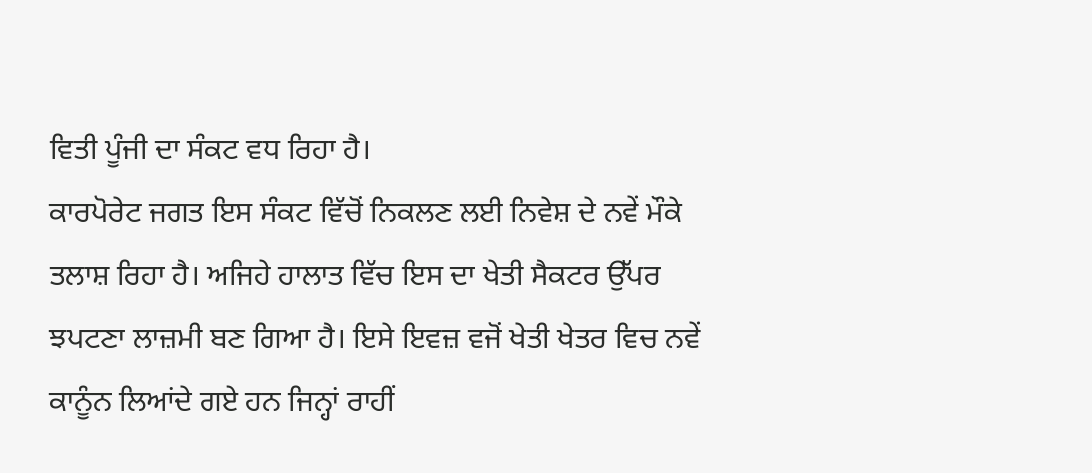ਵਿਤੀ ਪੂੰਜੀ ਦਾ ਸੰਕਟ ਵਧ ਰਿਹਾ ਹੈ।
ਕਾਰਪੋਰੇਟ ਜਗਤ ਇਸ ਸੰਕਟ ਵਿੱਚੋਂ ਨਿਕਲਣ ਲਈ ਨਿਵੇਸ਼ ਦੇ ਨਵੇਂ ਮੌਕੇ ਤਲਾਸ਼ ਰਿਹਾ ਹੈ। ਅਜਿਹੇ ਹਾਲਾਤ ਵਿੱਚ ਇਸ ਦਾ ਖੇਤੀ ਸੈਕਟਰ ਉੱਪਰ ਝਪਟਣਾ ਲਾਜ਼ਮੀ ਬਣ ਗਿਆ ਹੈ। ਇਸੇ ਇਵਜ਼ ਵਜੋਂ ਖੇਤੀ ਖੇਤਰ ਵਿਚ ਨਵੇਂ ਕਾਨੂੰਨ ਲਿਆਂਦੇ ਗਏ ਹਨ ਜਿਨ੍ਹਾਂ ਰਾਹੀਂ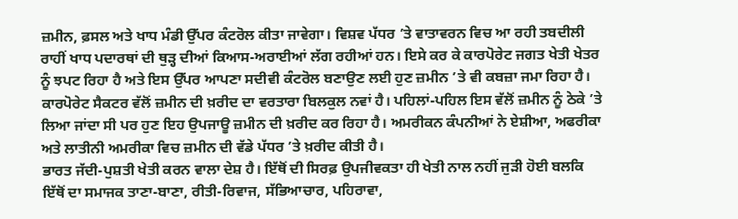ਜ਼ਮੀਨ, ਫ਼ਸਲ ਅਤੇ ਖਾਧ ਮੰਡੀ ਉੱਪਰ ਕੰਟਰੋਲ ਕੀਤਾ ਜਾਵੇਗਾ। ਵਿਸ਼ਵ ਪੱਧਰ ’ਤੇ ਵਾਤਾਵਰਨ ਵਿਚ ਆ ਰਹੀ ਤਬਦੀਲੀ ਰਾਹੀਂ ਖਾਧ ਪਦਾਰਥਾਂ ਦੀ ਥੁੜ੍ਹ ਦੀਆਂ ਕਿਆਸ-ਅਰਾਈਆਂ ਲੱਗ ਰਹੀਆਂ ਹਨ। ਇਸੇ ਕਰ ਕੇ ਕਾਰਪੋਰੇਟ ਜਗਤ ਖੇਤੀ ਖੇਤਰ ਨੂੰ ਝਪਟ ਰਿਹਾ ਹੈ ਅਤੇ ਇਸ ਉੱਪਰ ਆਪਣਾ ਸਦੀਵੀ ਕੰਟਰੋਲ ਬਣਾਉਣ ਲਈ ਹੁਣ ਜ਼ਮੀਨ ’ਤੇ ਵੀ ਕਬਜ਼ਾ ਜਮਾ ਰਿਹਾ ਹੈ। ਕਾਰਪੋਰੇਟ ਸੈਕਟਰ ਵੱਲੋਂ ਜ਼ਮੀਨ ਦੀ ਖ਼ਰੀਦ ਦਾ ਵਰਤਾਰਾ ਬਿਲਕੁਲ ਨਵਾਂ ਹੈ। ਪਹਿਲਾਂ-ਪਹਿਲ ਇਸ ਵੱਲੋਂ ਜ਼ਮੀਨ ਨੂੰ ਠੇਕੇ ’ਤੇ ਲਿਆ ਜਾਂਦਾ ਸੀ ਪਰ ਹੁਣ ਇਹ ਉਪਜਾਊ ਜ਼ਮੀਨ ਦੀ ਖ਼ਰੀਦ ਕਰ ਰਿਹਾ ਹੈ। ਅਮਰੀਕਨ ਕੰਪਨੀਆਂ ਨੇ ਏਸ਼ੀਆ, ਅਫਰੀਕਾ ਅਤੇ ਲਾਤੀਨੀ ਅਮਰੀਕਾ ਵਿਚ ਜ਼ਮੀਨ ਦੀ ਵੱਡੇ ਪੱਧਰ ’ਤੇ ਖ਼ਰੀਦ ਕੀਤੀ ਹੈ।
ਭਾਰਤ ਜੱਦੀ-ਪੁਸ਼ਤੀ ਖੇਤੀ ਕਰਨ ਵਾਲਾ ਦੇਸ਼ ਹੈ। ਇੱਥੋਂ ਦੀ ਸਿਰਫ਼ ਉਪਜੀਵਕਤਾ ਹੀ ਖੇਤੀ ਨਾਲ ਨਹੀਂ ਜੁੜੀ ਹੋਈ ਬਲਕਿ ਇੱਥੋਂ ਦਾ ਸਮਾਜਕ ਤਾਣਾ-ਬਾਣਾ, ਰੀਤੀ-ਰਿਵਾਜ, ਸੱਭਿਆਚਾਰ, ਪਹਿਰਾਵਾ,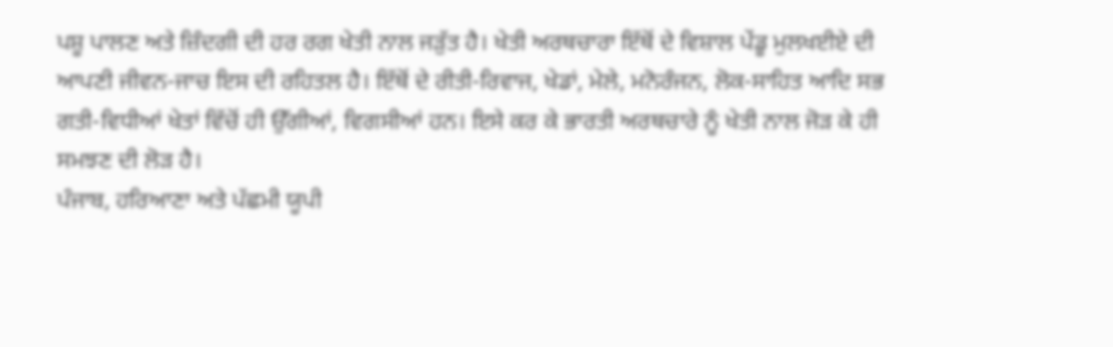ਪਸ਼ੂ ਪਾਲਣ ਅਤੇ ਜ਼ਿੰਦਗੀ ਦੀ ਹਰ ਰਗ ਖੇਤੀ ਨਾਲ ਜੜੁੱਤ ਹੈ। ਖੇਤੀ ਅਰਥਚਾਰਾ ਇੱਥੋਂ ਦੇ ਵਿਸ਼ਾਲ ਪੇਂਡੂ ਮੁਲਖਈਏ ਦੀ ਆਪਣੀ ਜੀਵਨ-ਜਾਚ ਇਸ ਦੀ ਰਹਿਤਲ ਹੈ। ਇੱਥੋਂ ਦੇ ਰੀਤੀ-ਰਿਵਾਜ, ਖੇਡਾਂ, ਮੇਲੇ, ਮਨੋਰੰਜਨ, ਲੋਕ-ਸਾਹਿਤ ਆਦਿ ਸਭ ਗਤੀ-ਵਿਧੀਆਂ ਖੇਤਾਂ ਵਿੱਚੋਂ ਹੀ ਉੱਗੀਆਂ, ਵਿਗਸੀਆਂ ਹਨ। ਇਸੇ ਕਰ ਕੇ ਭਾਰਤੀ ਅਰਥਚਾਰੇ ਨੂੰ ਖੇਤੀ ਨਾਲ ਜੋੜ ਕੇ ਹੀ ਸਮਝਣ ਦੀ ਲੋੜ ਹੈ।
ਪੰਜਾਬ, ਹਰਿਆਣਾ ਅਤੇ ਪੱਛਮੀ ਯੂਪੀ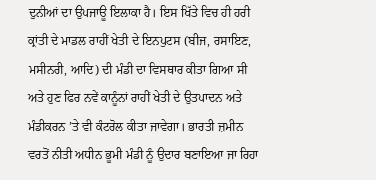ਦੁਨੀਆਂ ਦਾ ਉਪਜਾਊ ਇਲਾਕਾ ਹੈ। ਇਸ ਖਿੱਤੇ ਵਿਚ ਹੀ ਹਰੀ ਕ੍ਰਾਂਤੀ ਦੇ ਮਾਡਲ ਰਾਹੀਂ ਖੇਤੀ ਦੇ ਇਨਪੁਟਸ (ਬੀਜ, ਰਸਾਇਣ, ਮਸੀਨਰੀ, ਆਦਿ) ਦੀ ਮੰਡੀ ਦਾ ਵਿਸਥਾਰ ਕੀਤਾ ਗਿਆ ਸੀ ਅਤੇ ਹੁਣ ਫਿਰ ਨਵੇਂ ਕਾਨੂੰਨਾਂ ਰਾਹੀਂ ਖੇਤੀ ਦੇ ਉਤਪਾਦਨ ਅਤੇ ਮੰਡੀਕਰਨ ’ਤੇ ਵੀ ਕੰਟਰੋਲ ਕੀਤਾ ਜਾਵੇਗਾ। ਭਾਰਤੀ ਜ਼ਮੀਨ ਵਰਤੋਂ ਨੀਤੀ ਅਧੀਨ ਭੂਮੀ ਮੰਡੀ ਨੂੰ ਉਦਾਰ ਬਣਾਇਆ ਜਾ ਰਿਹਾ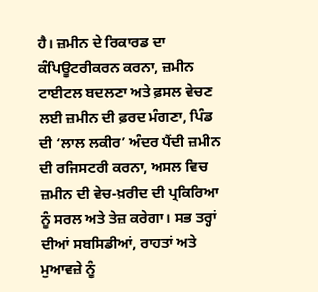ਹੈ। ਜ਼ਮੀਨ ਦੇ ਰਿਕਾਰਡ ਦਾ ਕੰਪਿਊਟਰੀਕਰਨ ਕਰਨਾ, ਜ਼ਮੀਨ ਟਾਈਟਲ ਬਦਲਣਾ ਅਤੇ ਫ਼ਸਲ ਵੇਚਣ ਲਈ ਜ਼ਮੀਨ ਦੀ ਫ਼ਰਦ ਮੰਗਣਾ, ਪਿੰਡ ਦੀ ‘ਲਾਲ ਲਕੀਰ’ ਅੰਦਰ ਪੈਂਦੀ ਜ਼ਮੀਨ ਦੀ ਰਜਿਸਟਰੀ ਕਰਨਾ, ਅਸਲ ਵਿਚ ਜ਼ਮੀਨ ਦੀ ਵੇਚ-ਖ਼ਰੀਦ ਦੀ ਪ੍ਰਕਿਰਿਆ ਨੂੰ ਸਰਲ ਅਤੇ ਤੇਜ਼ ਕਰੇਗਾ। ਸਭ ਤਰ੍ਹਾਂ ਦੀਆਂ ਸਬਸਿਡੀਆਂ, ਰਾਹਤਾਂ ਅਤੇ ਮੁਆਵਜ਼ੇ ਨੂੰ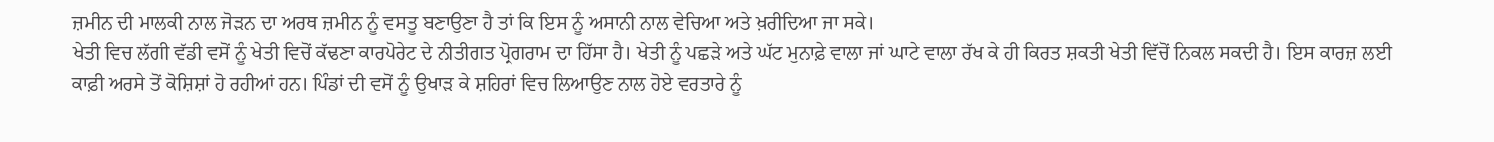ਜ਼ਮੀਨ ਦੀ ਮਾਲਕੀ ਨਾਲ ਜੋੜਨ ਦਾ ਅਰਥ ਜ਼ਮੀਨ ਨੂੰ ਵਸਤੂ ਬਣਾਉਣਾ ਹੈ ਤਾਂ ਕਿ ਇਸ ਨੂੰ ਅਸਾਨੀ ਨਾਲ ਵੇਚਿਆ ਅਤੇ ਖ਼ਰੀਦਿਆ ਜਾ ਸਕੇ।
ਖੇਤੀ ਵਿਚ ਲੱਗੀ ਵੱਡੀ ਵਸੋਂ ਨੂੰ ਖੇਤੀ ਵਿਚੋਂ ਕੱਢਣਾ ਕਾਰਪੋਰੇਟ ਦੇ ਨੀਤੀਗਤ ਪ੍ਰੋਗਰਾਮ ਦਾ ਹਿੱਸਾ ਹੈ। ਖੇਤੀ ਨੂੰ ਪਛੜੇ ਅਤੇ ਘੱਟ ਮੁਨਾਫ਼ੇ ਵਾਲਾ ਜਾਂ ਘਾਟੇ ਵਾਲਾ ਰੱਖ ਕੇ ਹੀ ਕਿਰਤ ਸ਼ਕਤੀ ਖੇਤੀ ਵਿੱਚੋਂ ਨਿਕਲ ਸਕਦੀ ਹੈ। ਇਸ ਕਾਰਜ਼ ਲਈ ਕਾਫ਼ੀ ਅਰਸੇ ਤੋਂ ਕੋਸ਼ਿਸ਼ਾਂ ਹੋ ਰਹੀਆਂ ਹਨ। ਪਿੰਡਾਂ ਦੀ ਵਸੋਂ ਨੂੰ ਉਖਾੜ ਕੇ ਸ਼ਹਿਰਾਂ ਵਿਚ ਲਿਆਉਣ ਨਾਲ ਹੋਏ ਵਰਤਾਰੇ ਨੂੰ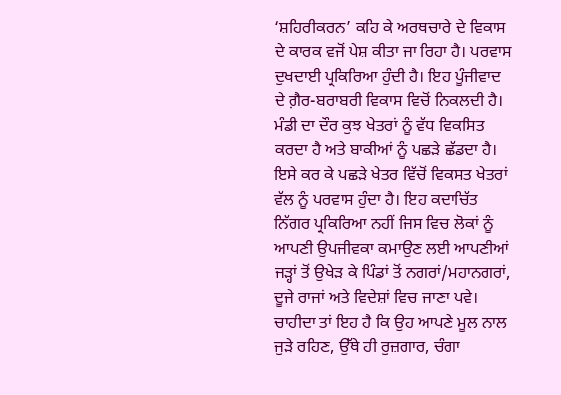‘ਸ਼ਹਿਰੀਕਰਨ’ ਕਹਿ ਕੇ ਅਰਥਚਾਰੇ ਦੇ ਵਿਕਾਸ ਦੇ ਕਾਰਕ ਵਜੋਂ ਪੇਸ਼ ਕੀਤਾ ਜਾ ਰਿਹਾ ਹੈ। ਪਰਵਾਸ ਦੁਖਦਾਈ ਪ੍ਰਕਿਰਿਆ ਹੁੰਦੀ ਹੈ। ਇਹ ਪੂੰਜੀਵਾਦ ਦੇ ਗ਼ੈਰ-ਬਰਾਬਰੀ ਵਿਕਾਸ ਵਿਚੋਂ ਨਿਕਲਦੀ ਹੈ। ਮੰਡੀ ਦਾ ਦੌਰ ਕੁਝ ਖੇਤਰਾਂ ਨੂੰ ਵੱਧ ਵਿਕਸਿਤ ਕਰਦਾ ਹੈ ਅਤੇ ਬਾਕੀਆਂ ਨੂੰ ਪਛੜੇ ਛੱਡਦਾ ਹੈ। ਇਸੇ ਕਰ ਕੇ ਪਛੜੇ ਖੇਤਰ ਵਿੱਚੋਂ ਵਿਕਸਤ ਖੇਤਰਾਂ ਵੱਲ ਨੂੰ ਪਰਵਾਸ ਹੁੰਦਾ ਹੈ। ਇਹ ਕਦਾਚਿੱਤ ਨਿੱਗਰ ਪ੍ਰਕਿਰਿਆ ਨਹੀਂ ਜਿਸ ਵਿਚ ਲੋਕਾਂ ਨੂੰ ਆਪਣੀ ਉਪਜੀਵਕਾ ਕਮਾਉਣ ਲਈ ਆਪਣੀਆਂ ਜੜ੍ਹਾਂ ਤੋਂ ਉਖੇੜ ਕੇ ਪਿੰਡਾਂ ਤੋਂ ਨਗਰਾਂ/ਮਹਾਨਗਰਾਂ, ਦੂਜੇ ਰਾਜਾਂ ਅਤੇ ਵਿਦੇਸ਼ਾਂ ਵਿਚ ਜਾਣਾ ਪਵੇ। ਚਾਹੀਦਾ ਤਾਂ ਇਹ ਹੈ ਕਿ ਉਹ ਆਪਣੇ ਮੂਲ ਨਾਲ ਜੁੜੇ ਰਹਿਣ, ਉੱਥੇ ਹੀ ਰੁਜ਼ਗਾਰ, ਚੰਗਾ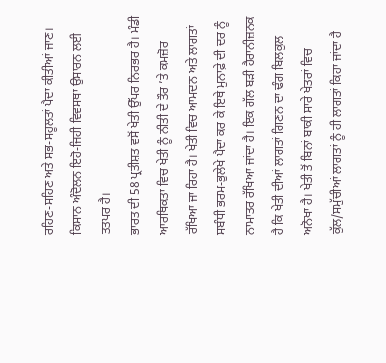ਰਹਿਣ-ਸਹਿਣ ਅਤੇ ਸਭ-ਸਹੂਲਤਾਂ ਪੈਦਾ ਕੀਤੀਆਂ ਜਾਣ। ਕਿਸਾਨ ਅੰਦੋਲਨ ਇਹੋ-ਜਿਹੀ ਵਿਵਸਥਾ ਉਸਾਰਨ ਲਈ ਤਤਪਰ ਹੈ।
ਭਾਰਤ ਦੀ 58 ਪ੍ਰਤੀਸ਼ਤ ਵਸੋਂ ਖੇਤੀ ਉੱਪਰ ਨਿਰਭਰ ਹੈ। ਮੰਡੀ ਆਰਥਿਕਤਾ ਵਿਚ ਖੇਤੀ ਨੂੰ ਨੀਤੀ ਦੇ ਤੌਰ ’ਤੇ ਕਮਜ਼ੋਰ ਰੱਖਿਆ ਜਾ ਰਿਹਾ ਹੈ। ਖੇਤੀ ਵਿਚ ਆਮਦਨ ਅਤੇ ਲਾਗਤਾਂ ਸਬੰਧੀ ਭਰਮ-ਭੁਲੇਖੇ ਪੈਦਾ ਕਰ ਕੇ ਇਥੇ ਮੁਨਾਫ਼ੇ ਦੀ ਦਰ ਨੂੰ ਨਾਮਾਤਰ ਰੱਖਿਆ ਜਾਂਦਾ ਹੈ। ਇਕ ਗੱਲ ਬੜੀ ਹੈਰਾਨੀਜ਼ਨਕ ਹੈ ਕਿ ਖੇਤੀ ਦੀਆਂ ਲਾਗਤਾਂ ਗਿਣਨ ਦਾ ਢੰਗ ਬਿਲਕੁਲ ਅਨੋਖਾ ਹੈ। ਖੇਤੀ ਤੋਂ ਬਿਨਾਂ ਬਾਕੀ ਸਾਰੇ ਖੇਤਰਾਂ ਵਿਚ ਕੁੱਲ/ਸਮੁੱਚੀਆਂ ਲਾਗਤਾਂ ਨੂੰ ਹੀ ਲਾਗਤਾਂ ਕਿਹਾ ਜਾਂਦਾ ਹੈ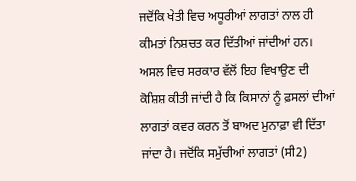ਜਦੋਂਕਿ ਖੇਤੀ ਵਿਚ ਅਧੂਰੀਆਂ ਲਾਗਤਾਂ ਨਾਲ ਹੀ ਕੀਮਤਾਂ ਨਿਸ਼ਚਤ ਕਰ ਦਿੱਤੀਆਂ ਜਾਂਦੀਆਂ ਹਨ। ਅਸਲ ਵਿਚ ਸਰਕਾਰ ਵੱਲੋਂ ਇਹ ਵਿਖਾਉਣ ਦੀ ਕੋਸ਼ਿਸ਼ ਕੀਤੀ ਜਾਂਦੀ ਹੈ ਕਿ ਕਿਸਾਨਾਂ ਨੂੰ ਫ਼ਸਲਾਂ ਦੀਆਂ ਲਾਗਤਾਂ ਕਵਰ ਕਰਨ ਤੋਂ ਬਾਅਦ ਮੁਨਾਫ਼ਾ ਵੀ ਦਿੱਤਾ ਜਾਂਦਾ ਹੈ। ਜਦੋਂਕਿ ਸਮੁੱਚੀਆਂ ਲਾਗਤਾਂ (ਸੀ2)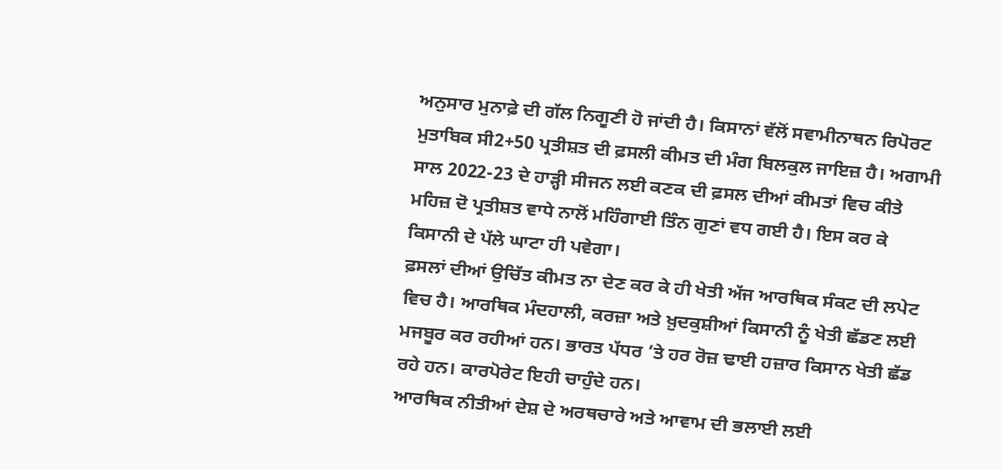ਅਨੁਸਾਰ ਮੁਨਾਫ਼ੇ ਦੀ ਗੱਲ ਨਿਗੂਣੀ ਹੋ ਜਾਂਦੀ ਹੈ। ਕਿਸਾਨਾਂ ਵੱਲੋਂ ਸਵਾਮੀਨਾਥਨ ਰਿਪੋਰਟ ਮੁਤਾਬਿਕ ਸੀ2+50 ਪ੍ਰਤੀਸ਼ਤ ਦੀ ਫ਼ਸਲੀ ਕੀਮਤ ਦੀ ਮੰਗ ਬਿਲਕੁਲ ਜਾਇਜ਼ ਹੈ। ਅਗਾਮੀ ਸਾਲ 2022-23 ਦੇ ਹਾੜ੍ਹੀ ਸੀਜਨ ਲਈ ਕਣਕ ਦੀ ਫ਼ਸਲ ਦੀਆਂ ਕੀਮਤਾਂ ਵਿਚ ਕੀਤੇ ਮਹਿਜ਼ ਦੋ ਪ੍ਰਤੀਸ਼ਤ ਵਾਧੇ ਨਾਲੋਂ ਮਹਿੰਗਾਈ ਤਿੰਨ ਗੁਣਾਂ ਵਧ ਗਈ ਹੈ। ਇਸ ਕਰ ਕੇ ਕਿਸਾਨੀ ਦੇ ਪੱਲੇ ਘਾਟਾ ਹੀ ਪਵੇਗਾ।
ਫ਼ਸਲਾਂ ਦੀਆਂ ਉਚਿੱਤ ਕੀਮਤ ਨਾ ਦੇਣ ਕਰ ਕੇ ਹੀ ਖੇਤੀ ਅੱਜ ਆਰਥਿਕ ਸੰਕਟ ਦੀ ਲਪੇਟ ਵਿਚ ਹੈ। ਆਰਥਿਕ ਮੰਦਹਾਲੀ, ਕਰਜ਼ਾ ਅਤੇ ਖ਼ੁਦਕੁਸ਼ੀਆਂ ਕਿਸਾਨੀ ਨੂੰ ਖੇਤੀ ਛੱਡਣ ਲਈ ਮਜਬੂਰ ਕਰ ਰਹੀਆਂ ਹਨ। ਭਾਰਤ ਪੱਧਰ ’ਤੇ ਹਰ ਰੋਜ਼ ਢਾਈ ਹਜ਼ਾਰ ਕਿਸਾਨ ਖੇਤੀ ਛੱਡ ਰਹੇ ਹਨ। ਕਾਰਪੋਰੇਟ ਇਹੀ ਚਾਹੁੰਦੇ ਹਨ।
ਆਰਥਿਕ ਨੀਤੀਆਂ ਦੇਸ਼ ਦੇ ਅਰਥਚਾਰੇ ਅਤੇ ਆਵਾਮ ਦੀ ਭਲਾਈ ਲਈ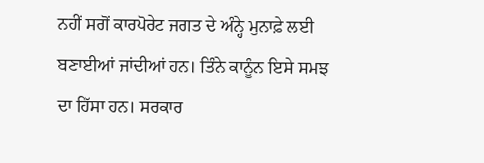ਨਹੀਂ ਸਗੋਂ ਕਾਰਪੋਰੇਟ ਜਗਤ ਦੇ ਅੰਨ੍ਹੇ ਮੁਨਾਫ਼ੇ ਲਈ ਬਣਾਈਆਂ ਜਾਂਦੀਆਂ ਹਨ। ਤਿੰਨੇ ਕਾਨੂੰਨ ਇਸੇ ਸਮਝ ਦਾ ਹਿੱਸਾ ਹਨ। ਸਰਕਾਰ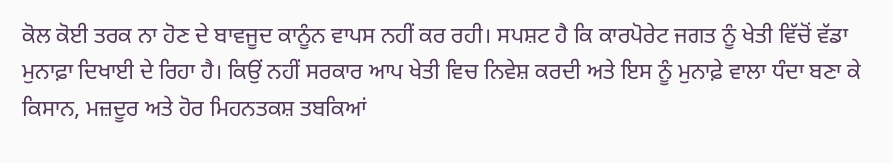ਕੋਲ ਕੋਈ ਤਰਕ ਨਾ ਹੋਣ ਦੇ ਬਾਵਜੂਦ ਕਾਨੂੰਨ ਵਾਪਸ ਨਹੀਂ ਕਰ ਰਹੀ। ਸਪਸ਼ਟ ਹੈ ਕਿ ਕਾਰਪੋਰੇਟ ਜਗਤ ਨੂੰ ਖੇਤੀ ਵਿੱਚੋਂ ਵੱਡਾ ਮੁਨਾਫ਼ਾ ਦਿਖਾਈ ਦੇ ਰਿਹਾ ਹੈ। ਕਿਉਂ ਨਹੀਂ ਸਰਕਾਰ ਆਪ ਖੇਤੀ ਵਿਚ ਨਿਵੇਸ਼ ਕਰਦੀ ਅਤੇ ਇਸ ਨੂੰ ਮੁਨਾਫ਼ੇ ਵਾਲਾ ਧੰਦਾ ਬਣਾ ਕੇ ਕਿਸਾਨ, ਮਜ਼ਦੂਰ ਅਤੇ ਹੋਰ ਮਿਹਨਤਕਸ਼ ਤਬਕਿਆਂ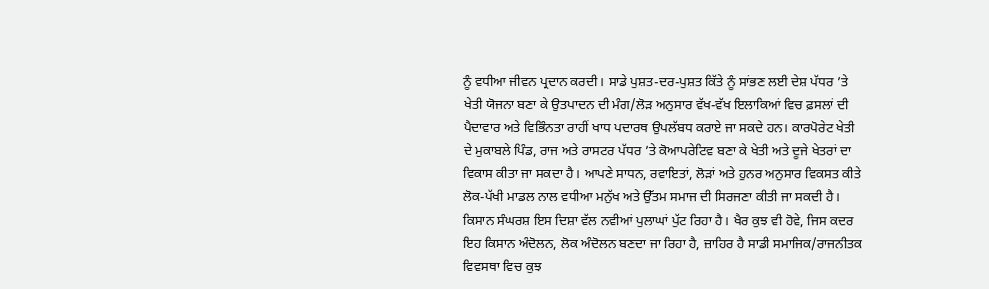ਨੂੰ ਵਧੀਆ ਜੀਵਨ ਪ੍ਰਦਾਨ ਕਰਦੀ। ਸਾਡੇ ਪੁਸ਼ਤ-ਦਰ-ਪੁਸ਼ਤ ਕਿੱਤੇ ਨੂੰ ਸਾਂਭਣ ਲਈ ਦੇਸ਼ ਪੱਧਰ ’ਤੇ ਖੇਤੀ ਯੋਜਨਾ ਬਣਾ ਕੇ ਉਤਪਾਦਨ ਦੀ ਮੰਗ/ਲੋੜ ਅਨੁਸਾਰ ਵੱਖ-ਵੱਖ ਇਲਾਕਿਆਂ ਵਿਚ ਫ਼ਸਲਾਂ ਦੀ ਪੈਦਾਵਾਰ ਅਤੇ ਵਿਭਿੰਨਤਾ ਰਾਹੀਂ ਖਾਧ ਪਦਾਰਥ ਉਪਲੱਬਧ ਕਰਾਏ ਜਾ ਸਕਦੇ ਹਨ। ਕਾਰਪੋਰੇਟ ਖੇਤੀ ਦੇ ਮੁਕਾਬਲੇ ਪਿੰਡ, ਰਾਜ ਅਤੇ ਰਾਸਟਰ ਪੱਧਰ ’ਤੇ ਕੋਆਪਰੇਟਿਵ ਬਣਾ ਕੇ ਖੇਤੀ ਅਤੇ ਦੂਜੇ ਖੇਤਰਾਂ ਦਾ ਵਿਕਾਸ ਕੀਤਾ ਜਾ ਸਕਦਾ ਹੈ। ਆਪਣੇ ਸਾਧਨ, ਰਵਾਇਤਾਂ, ਲੋੜਾਂ ਅਤੇ ਹੁਨਰ ਅਨੁਸਾਰ ਵਿਕਸਤ ਕੀਤੇ ਲੋਕ-ਪੱਖੀ ਮਾਡਲ ਨਾਲ ਵਧੀਆ ਮਨੁੱਖ ਅਤੇ ਉੱਤਮ ਸਮਾਜ ਦੀ ਸਿਰਜਣਾ ਕੀਤੀ ਜਾ ਸਕਦੀ ਹੈ। ਕਿਸਾਨ ਸੰਘਰਸ਼ ਇਸ ਦਿਸ਼ਾ ਵੱਲ ਨਵੀਆਂ ਪੁਲਾਘਾਂ ਪੁੱਟ ਰਿਹਾ ਹੈ। ਖੈਰ ਕੁਝ ਵੀ ਹੋਵੇ, ਜਿਸ ਕਦਰ ਇਹ ਕਿਸਾਨ ਅੰਦੋਲਨ, ਲੋਕ ਅੰਦੋਲਨ ਬਣਦਾ ਜਾ ਰਿਹਾ ਹੈ, ਜ਼ਾਹਿਰ ਹੈ ਸਾਡੀ ਸਮਾਜਿਕ/ਰਾਜਨੀਤਕ ਵਿਵਸਥਾ ਵਿਚ ਕੁਝ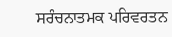ਸਰੰਚਨਾਤਮਕ ਪਰਿਵਰਤਨ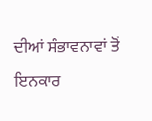ਦੀਆਂ ਸੰਭਾਵਨਾਵਾਂ ਤੋਂ ਇਨਕਾਰ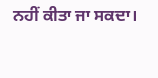ਨਹੀਂ ਕੀਤਾ ਜਾ ਸਕਦਾ।